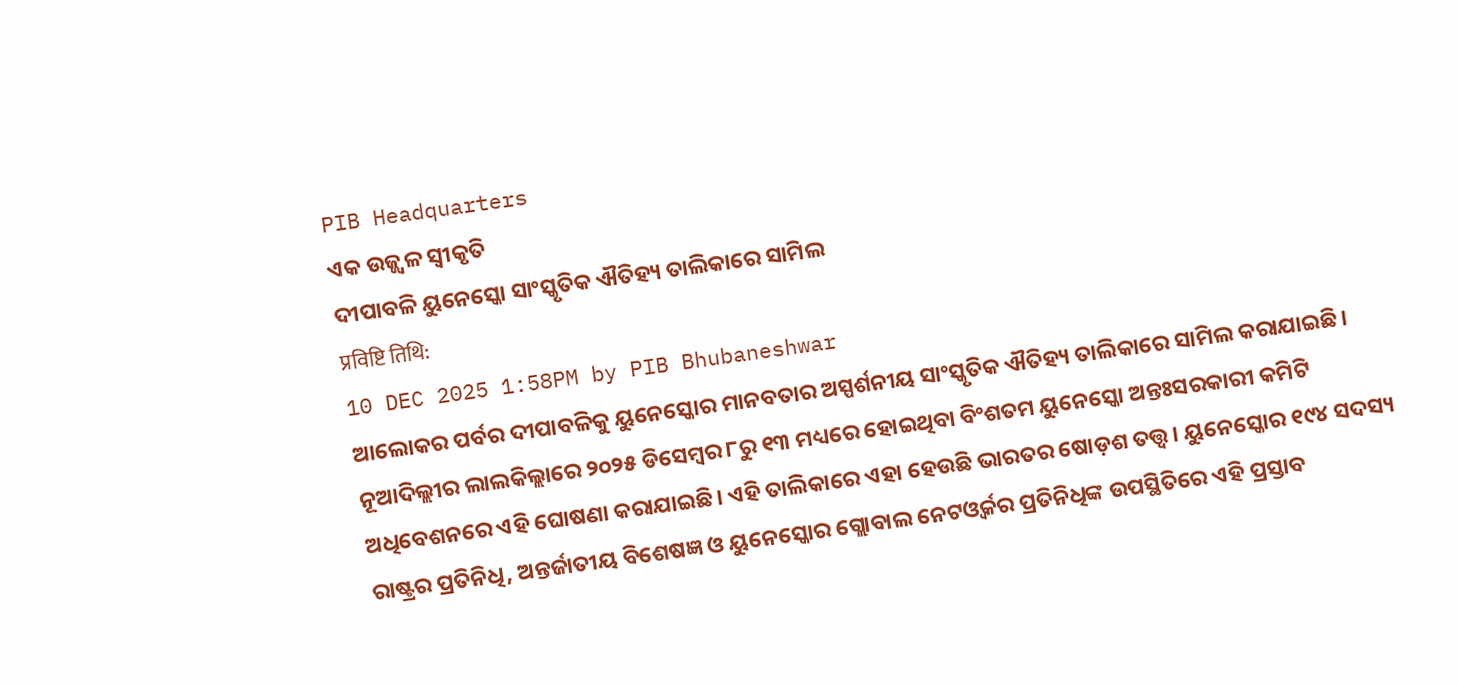PIB Headquarters
ଏକ ଉଜ୍ଜ୍ୱଳ ସ୍ୱୀକୃତି
ଦୀପାବଳି ୟୁନେସ୍କୋ ସାଂସ୍କୃତିକ ଐତିହ୍ୟ ତାଲିକାରେ ସାମିଲ
प्रविष्टि तिथि:
10 DEC 2025 1:58PM by PIB Bhubaneshwar
ଆଲୋକର ପର୍ବର ଦୀପାବଳିକୁ ୟୁନେସ୍କୋର ମାନବତାର ଅସ୍ପର୍ଶନୀୟ ସାଂସ୍କୃତିକ ଐତିହ୍ୟ ତାଲିକାରେ ସାମିଲ କରାଯାଇଛି। ନୂଆଦିଲ୍ଲୀର ଲାଲକିଲ୍ଲାରେ ୨୦୨୫ ଡିସେମ୍ବର ୮ରୁ ୧୩ ମଧ୍ୟରେ ହୋଇଥିବା ବିଂଶତମ ୟୁନେସ୍କୋ ଅନ୍ତଃସରକାରୀ କମିଟି ଅଧିବେଶନରେ ଏହି ଘୋଷଣା କରାଯାଇଛି। ଏହି ତାଲିକାରେ ଏହା ହେଉଛି ଭାରତର ଷୋଡ଼ଶ ତତ୍ତ୍ୱ। ୟୁନେସ୍କୋର ୧୯୪ ସଦସ୍ୟ ରାଷ୍ଟ୍ରର ପ୍ରତିନିଧି, ଅନ୍ତର୍ଜାତୀୟ ବିଶେଷଜ୍ଞ ଓ ୟୁନେସ୍କୋର ଗ୍ଲୋବାଲ ନେଟଓ୍ୱର୍କର ପ୍ରତିନିଧିଙ୍କ ଉପସ୍ଥିତିରେ ଏହି ପ୍ରସ୍ତାବ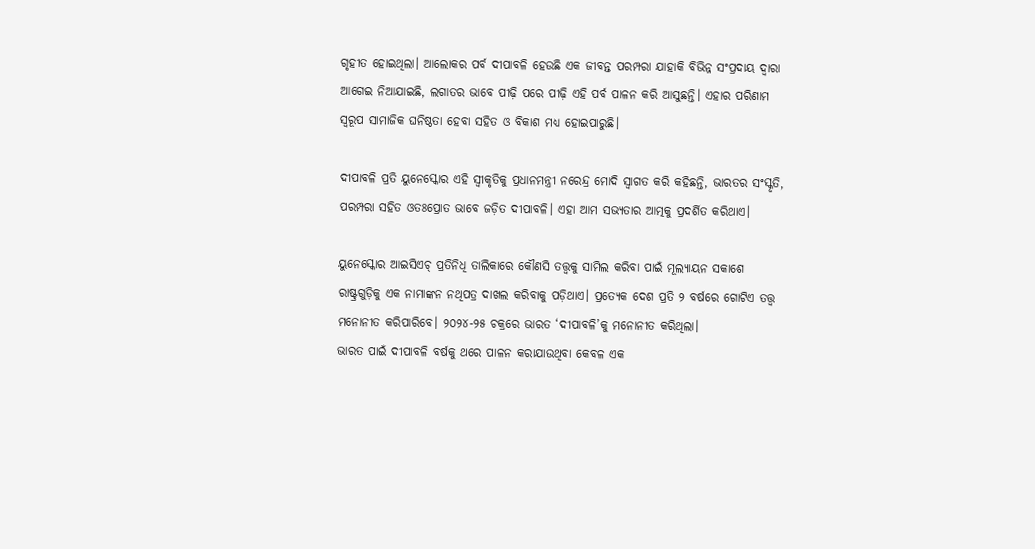ଗୃହୀତ ହୋଇଥିଲା। ଆଲୋକର ପର୍ବ ଦୀପାବଳି ହେଉଛି ଏକ ଜୀବନ୍ତ ପରମ୍ପରା ଯାହାକି ବିଭିନ୍ନ ସଂପ୍ରଦାୟ ଦ୍ୱାରା ଆଗେଇ ନିଆଯାଇଛି, ଲଗାତର ଭାବେ ପୀଢ଼ି ପରେ ପୀଢ଼ି ଏହି ପର୍ବ ପାଳନ କରି ଆସୁଛନ୍ତି। ଏହାର ପରିଣାମ ସ୍ୱରୂପ ସାମାଜିକ ଘନିଷ୍ଠତା ହେବା ସହିତ ଓ ବିକାଶ ମଧ୍ୟ ହୋଇପାରୁଛି।

ଦୀପାବଳି ପ୍ରତି ୟୁନେସ୍କୋର ଏହି ସ୍ୱୀକୃତିକୁ ପ୍ରଧାନମନ୍ତ୍ରୀ ନରେନ୍ଦ୍ର ମୋଦି ସ୍ୱାଗତ କରି କହିଛନ୍ତି, ଭାରତର ସଂସ୍କୃତି, ପରମ୍ପରା ସହିତ ଓତଃପ୍ରୋତ ଭାବେ ଜଡ଼ିତ ଦୀପାବଳି। ଏହା ଆମ ସଭ୍ୟତାର ଆତ୍ମକୁ ପ୍ରଦର୍ଶିତ କରିଥାଏ।

ୟୁନେସ୍କୋର ଆଇସିଏଚ୍ ପ୍ରତିନିଧି ତାଲିକାରେ କୌଣସି ତତ୍ତ୍ୱକୁ ସାମିଲ କରିବା ପାଇଁ ମୂଲ୍ୟାୟନ ସକାଶେ ରାଷ୍ଟ୍ରଗୁଡ଼ିକୁ ଏକ ନାମାଙ୍କନ ନଥିପତ୍ର ଦାଖଲ କରିବାକୁ ପଡ଼ିଥାଏ। ପ୍ରତ୍ୟେକ ଦେଶ ପ୍ରତି ୨ ବର୍ଷରେ ଗୋଟିଏ ତତ୍ତ୍ୱ ମନୋନୀତ କରିପାରିବେ। ୨୦୨୪-୨୫ ଚକ୍ରରେ ଭାରତ ‘ଦୀପାବଳି’କୁ ମନୋନୀତ କରିଥିଲା।
ଭାରତ ପାଇଁ ଦୀପାବଳି ବର୍ଷକୁ ଥରେ ପାଳନ କରାଯାଉଥିବା କେବଳ ଏକ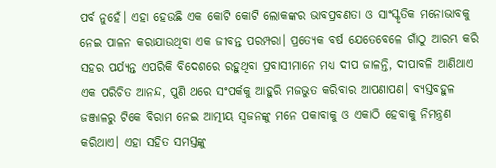ପର୍ବ ନୁହେଁ। ଏହା ହେଉଛି ଏକ କୋଟି କୋଟି ଲୋକଙ୍କର ଭାବପ୍ରବଣତା ଓ ସାଂସ୍କୃତିକ ମନୋଭାବକୁ ନେଇ ପାଳନ କରାଯାଉଥିବା ଏକ ଜୀବନ୍ତ ପରମ୍ପରା। ପ୍ରତ୍ୟେକ ବର୍ଷ ଯେତେବେଳେ ଗାଁଠୁ ଆରମ୍ଭ କରି ସହର ପର୍ଯ୍ୟନ୍ତ ଏପରିକି ବିଦେଶରେ ରହୁଥିବା ପ୍ରବାସୀମାନେ ମଧ୍ୟ ଦୀପ ଜାଳନ୍ତି, ଦୀପାବଳି ଆଣିଥାଏ ଏକ ପରିଚିତ ଆନନ୍ଦ, ପୁଣି ଥରେ ସଂପର୍କକୁ ଆହୁରି ମଜଭୁତ କରିବାର ଆପଣାପଣ। ବ୍ୟସ୍ତବହୁଳ ଜଞ୍ଜାଳରୁ ଟିକେ ବିରାମ ନେଇ ଆତ୍ମୀୟ ସ୍ୱଜନଙ୍କୁ ମନେ ପକାବାକୁ ଓ ଏକାଠି ହେବାକୁ ନିମନ୍ତ୍ରଣ କରିଥାଏ। ଏହା ସହିତ ସମସ୍ତଙ୍କୁ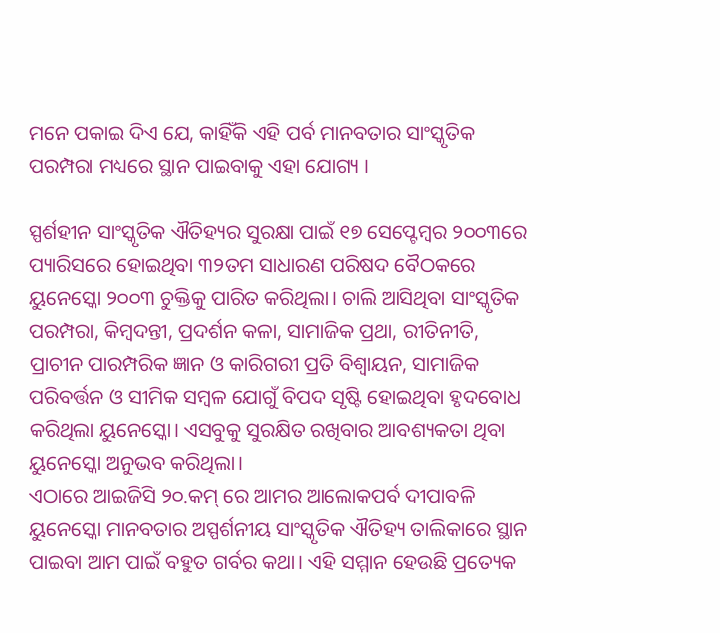ମନେ ପକାଇ ଦିଏ ଯେ, କାହିଁକି ଏହି ପର୍ବ ମାନବତାର ସାଂସ୍କୃତିକ ପରମ୍ପରା ମଧ୍ୟରେ ସ୍ଥାନ ପାଇବାକୁ ଏହା ଯୋଗ୍ୟ ।

ସ୍ପର୍ଶହୀନ ସାଂସ୍କୃତିକ ଐତିହ୍ୟର ସୁରକ୍ଷା ପାଇଁ ୧୭ ସେପ୍ଟେମ୍ୱର ୨୦୦୩ରେ ପ୍ୟାରିସରେ ହୋଇଥିବା ୩୨ତମ ସାଧାରଣ ପରିଷଦ ବୈଠକରେ ୟୁନେସ୍କୋ ୨୦୦୩ ଚୁକ୍ତିକୁ ପାରିତ କରିଥିଲା। ଚାଲି ଆସିଥିବା ସାଂସ୍କୃତିକ ପରମ୍ପରା, କିମ୍ୱଦନ୍ତୀ, ପ୍ରଦର୍ଶନ କଳା, ସାମାଜିକ ପ୍ରଥା, ରୀତିନୀତି, ପ୍ରାଚୀନ ପାରମ୍ପରିକ ଜ୍ଞାନ ଓ କାରିଗରୀ ପ୍ରତି ବିଶ୍ୱାୟନ, ସାମାଜିକ ପରିବର୍ତ୍ତନ ଓ ସୀମିକ ସମ୍ୱଳ ଯୋଗୁଁ ବିପଦ ସୃଷ୍ଟି ହୋଇଥିବା ହୃଦବୋଧ କରିଥିଲା ୟୁନେସ୍କୋ। ଏସବୁକୁ ସୁରକ୍ଷିତ ରଖିବାର ଆବଶ୍ୟକତା ଥିବା ୟୁନେସ୍କୋ ଅନୁଭବ କରିଥିଲା।
ଏଠାରେ ଆଇଜିସି ୨୦.କମ୍ ରେ ଆମର ଆଲୋକପର୍ବ ଦୀପାବଳି ୟୁନେସ୍କୋ ମାନବତାର ଅସ୍ପର୍ଶନୀୟ ସାଂସ୍କୃତିକ ଐତିହ୍ୟ ତାଲିକାରେ ସ୍ଥାନ ପାଇବା ଆମ ପାଇଁ ବହୁତ ଗର୍ବର କଥା। ଏହି ସମ୍ମାନ ହେଉଛି ପ୍ରତ୍ୟେକ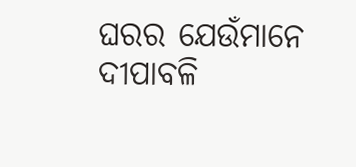ଘରର ଯେଉଁମାନେ ଦୀପାବଳି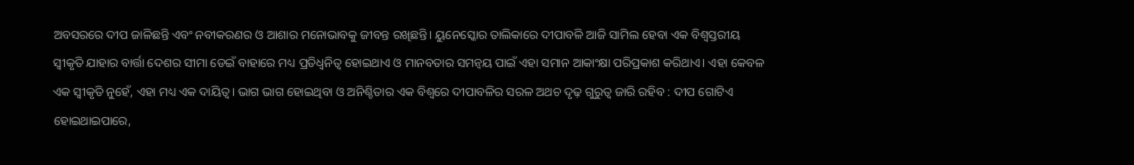ଅବସରରେ ଦୀପ ଜାଳିଛନ୍ତି ଏବଂ ନବୀକରଣର ଓ ଆଶାର ମନୋଭାବକୁ ଜୀବନ୍ତ ରଖିଛନ୍ତି। ୟୁନେସ୍କୋର ତାଲିକାରେ ଦୀପାବଳି ଆଜି ସାମିଲ ହେବା ଏକ ବିଶ୍ୱସ୍ତରୀୟ ସ୍ୱୀକୃତି ଯାହାର ବାର୍ତ୍ତା ଦେଶର ସୀମା ଡେଇଁ ବାହାରେ ମଧ୍ୟ ପ୍ରତିଧ୍ୱନିତ୍ୱ ହୋଇଥାଏ ଓ ମାନବତାର ସମନ୍ୱୟ ପାଇଁ ଏହା ସମାନ ଆକାଂକ୍ଷା ପରିପ୍ରକାଶ କରିଥାଏ। ଏହା କେବଳ ଏକ ସ୍ୱୀକୃତି ନୁହେଁ, ଏହା ମଧ୍ୟ ଏକ ଦାୟିତ୍ୱ। ଭାଗ ଭାଗ ହୋଇଥିବା ଓ ଅନିଶ୍ଚିତାର ଏକ ବିଶ୍ୱରେ ଦୀପାବଳିର ସରଳ ଅଥଚ ଦୃଢ଼ ଗୁରୁତ୍ୱ ଜାରି ରହିବ : ଦୀପ ଗୋଟିଏ ହୋଇଥାଇପାରେ,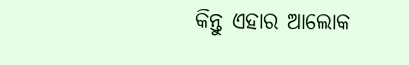କିନ୍ତୁ ଏହାର ଆଲୋକ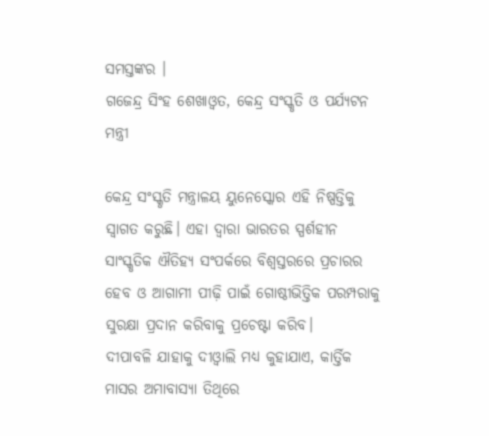ସମସ୍ତଙ୍କର ।
ଗଜେନ୍ଦ୍ର ସିଂହ ଶେଖାଓ୍ୱତ, କେନ୍ଦ୍ର ସଂସ୍କୃତି ଓ ପର୍ଯ୍ୟଟନ ମନ୍ତ୍ରୀ

କେନ୍ଦ୍ର ସଂସ୍କୃତି ମନ୍ତ୍ରାଳୟ ୟୁନେସ୍କୋର ଏହି ନିଷ୍ପତ୍ତିକୁ ସ୍ୱାଗତ କରୁଛି। ଏହା ଦ୍ୱାରା ଭାରତର ସ୍ପର୍ଶହୀନ ସାଂସ୍କୃତିକ ଐତିହ୍ୟ ସଂପର୍କରେ ବିଶ୍ୱସ୍ତରରେ ପ୍ରଚାରର ହେବ ଓ ଆଗାମୀ ପୀଢ଼ି ପାଇଁ ଗୋଷ୍ଠୀଭିତ୍ତିକ ପରମ୍ପରାକୁ ସୁରକ୍ଷା ପ୍ରଦାନ କରିବାକୁ ପ୍ରଚେଷ୍ଟା କରିବ।
ଦୀପାବଳି ଯାହାକୁ ଦୀଓ୍ୱାଲି ମଧ୍ୟ କୁହାଯାଏ, କାର୍ତ୍ତିକ ମାସର ଅମାବାସ୍ୟା ତିଥିରେ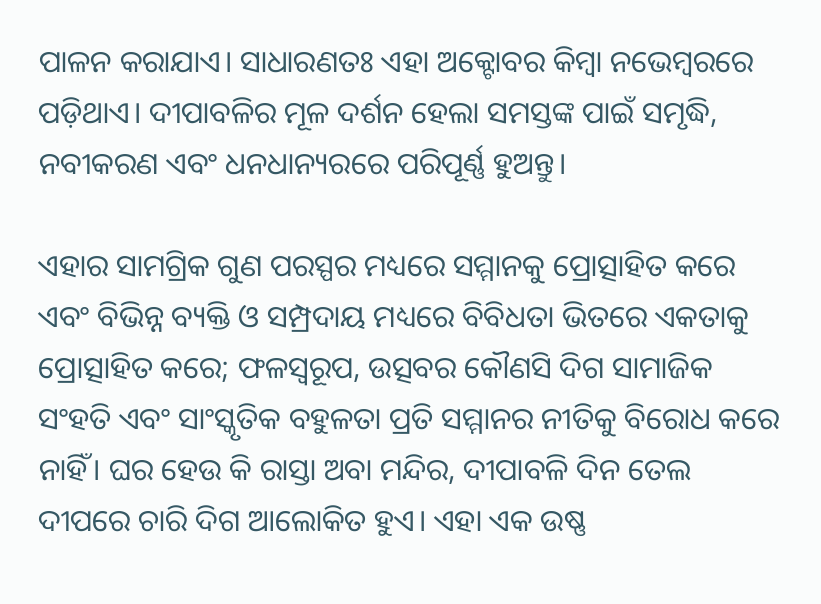ପାଳନ କରାଯାଏ। ସାଧାରଣତଃ ଏହା ଅକ୍ଟୋବର କିମ୍ବା ନଭେମ୍ବରରେ ପଡ଼ିଥାଏ। ଦୀପାବଳିର ମୂଳ ଦର୍ଶନ ହେଲା ସମସ୍ତଙ୍କ ପାଇଁ ସମୃଦ୍ଧି, ନବୀକରଣ ଏବଂ ଧନଧାନ୍ୟରରେ ପରିପୂର୍ଣ୍ଣ ହୁଅନ୍ତୁ।

ଏହାର ସାମଗ୍ରିକ ଗୁଣ ପରସ୍ପର ମଧ୍ୟରେ ସମ୍ମାନକୁ ପ୍ରୋତ୍ସାହିତ କରେ ଏବଂ ବିଭିନ୍ନ ବ୍ୟକ୍ତି ଓ ସମ୍ପ୍ରଦାୟ ମଧ୍ୟରେ ବିବିଧତା ଭିତରେ ଏକତାକୁ ପ୍ରୋତ୍ସାହିତ କରେ; ଫଳସ୍ୱରୂପ, ଉତ୍ସବର କୌଣସି ଦିଗ ସାମାଜିକ ସଂହତି ଏବଂ ସାଂସ୍କୃତିକ ବହୁଳତା ପ୍ରତି ସମ୍ମାନର ନୀତିକୁ ବିରୋଧ କରେ ନାହିଁ। ଘର ହେଉ କି ରାସ୍ତା ଅବା ମନ୍ଦିର, ଦୀପାବଳି ଦିନ ତେଲ ଦୀପରେ ଚାରି ଦିଗ ଆଲୋକିତ ହୁଏ। ଏହା ଏକ ଉଷ୍ଣ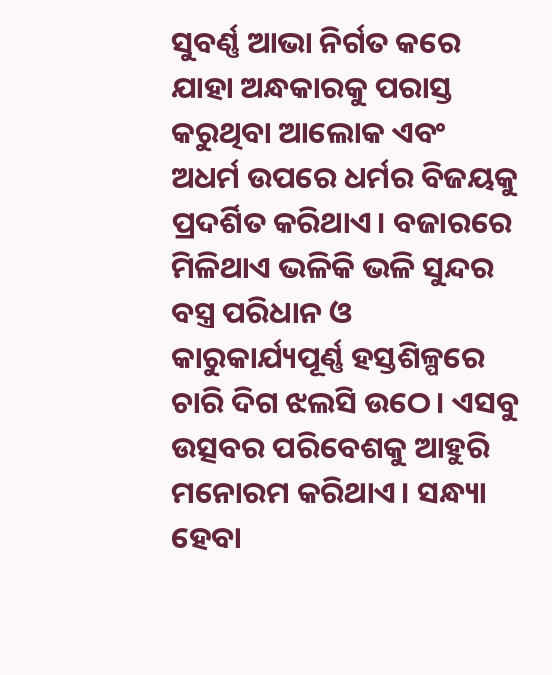ସୁବର୍ଣ୍ଣ ଆଭା ନିର୍ଗତ କରେ ଯାହା ଅନ୍ଧକାରକୁ ପରାସ୍ତ କରୁଥିବା ଆଲୋକ ଏବଂ ଅଧର୍ମ ଉପରେ ଧର୍ମର ବିଜୟକୁ ପ୍ରଦର୍ଶିତ କରିଥାଏ। ବଜାରରେ ମିଳିଥାଏ ଭଳିକି ଭଳି ସୁନ୍ଦର ବସ୍ତ୍ର ପରିଧାନ ଓ କାରୁକାର୍ଯ୍ୟପୂର୍ଣ୍ଣ ହସ୍ତଶିଳ୍ପରେ ଚାରି ଦିଗ ଝଲସି ଉଠେ। ଏସବୁ ଉତ୍ସବର ପରିବେଶକୁ ଆହୁରି ମନୋରମ କରିଥାଏ। ସନ୍ଧ୍ୟା ହେବା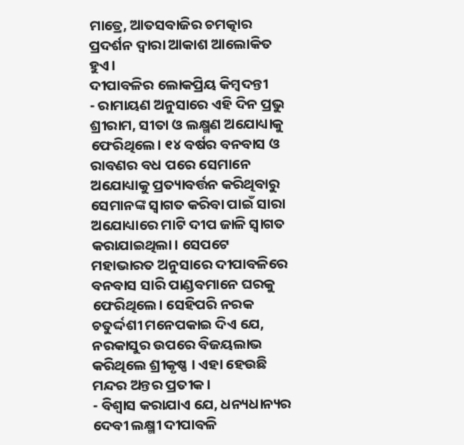ମାତ୍ରେ, ଆତସବାଜିର ଚମତ୍କାର ପ୍ରଦର୍ଶନ ଦ୍ୱାରା ଆକାଶ ଆଲୋକିତ ହୁଏ।
ଦୀପାବଳିର ଲୋକପ୍ରିୟ କିମ୍ୱଦନ୍ତୀ
- ରାମାୟଣ ଅନୁସାରେ ଏହି ଦିନ ପ୍ରଭୁ ଶ୍ରୀରାମ, ସୀତା ଓ ଲକ୍ଷ୍ମଣ ଅଯୋଧ୍ୟାକୁ ଫେରିଥିଲେ। ୧୪ ବର୍ଷର ବନବାସ ଓ ରାବଣର ବଧ ପରେ ସେମାନେ ଅଯୋଧ୍ୟାକୁ ପ୍ରତ୍ୟାବର୍ତ୍ତନ କରିଥିବାରୁ ସେମାନଙ୍କ ସ୍ୱାଗତ କରିବା ପାଇଁ ସାରା ଅଯୋଧ୍ୟାରେ ମାଟି ଦୀପ ଜାଳି ସ୍ୱାଗତ କରାଯାଇଥିଲା। ସେପଟେ ମହାଭାରତ ଅନୁସାରେ ଦୀପାବଳିରେ ବନବାସ ସାରି ପାଣ୍ଡବମାନେ ଘରକୁ ଫେରିଥିଲେ। ସେହିପରି ନରକ ଚତୁର୍ଦ୍ଦଶୀ ମନେପକାଇ ଦିଏ ଯେ, ନରକାସୁର ଉପରେ ବିଜୟଲାଭ କରିଥିଲେ ଶ୍ରୀକୃଷ୍ଣ । ଏହା ହେଉଛି ମନ୍ଦର ଅନ୍ତର ପ୍ରତୀକ।
- ବିଶ୍ୱାସ କରାଯାଏ ଯେ, ଧନ୍ୟଧାନ୍ୟର ଦେବୀ ଲକ୍ଷ୍ମୀ ଦୀପାବଳି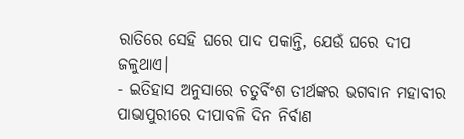ରାତିରେ ସେହି ଘରେ ପାଦ ପକାନ୍ତି, ଯେଉଁ ଘରେ ଦୀପ ଜଳୁଥାଏ।
- ଇତିହାସ ଅନୁସାରେ ଚତୁର୍ବିଂଶ ତୀର୍ଥଙ୍କର ଭଗବାନ ମହାବୀର ପାଭାପୁରୀରେ ଦୀପାବଳି ଦିନ ନିର୍ବାଣ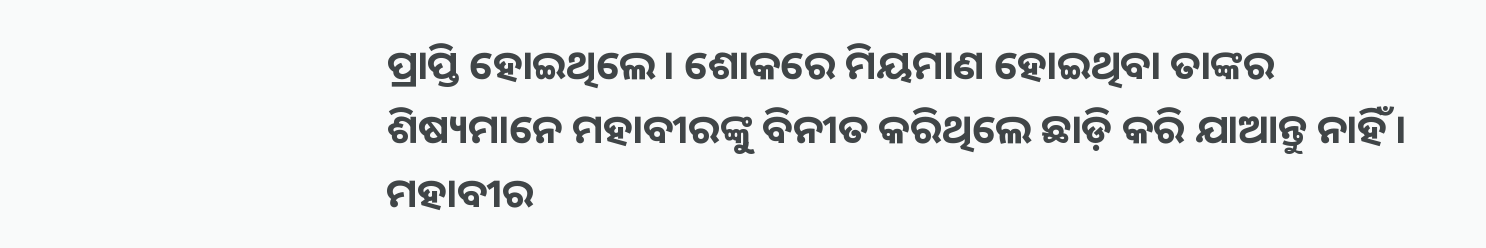ପ୍ରାପ୍ତି ହୋଇଥିଲେ। ଶୋକରେ ମିୟମାଣ ହୋଇଥିବା ତାଙ୍କର ଶିଷ୍ୟମାନେ ମହାବୀରଙ୍କୁ ବିନୀତ କରିଥିଲେ ଛାଡ଼ି କରି ଯାଆନ୍ତୁ ନାହିଁ। ମହାବୀର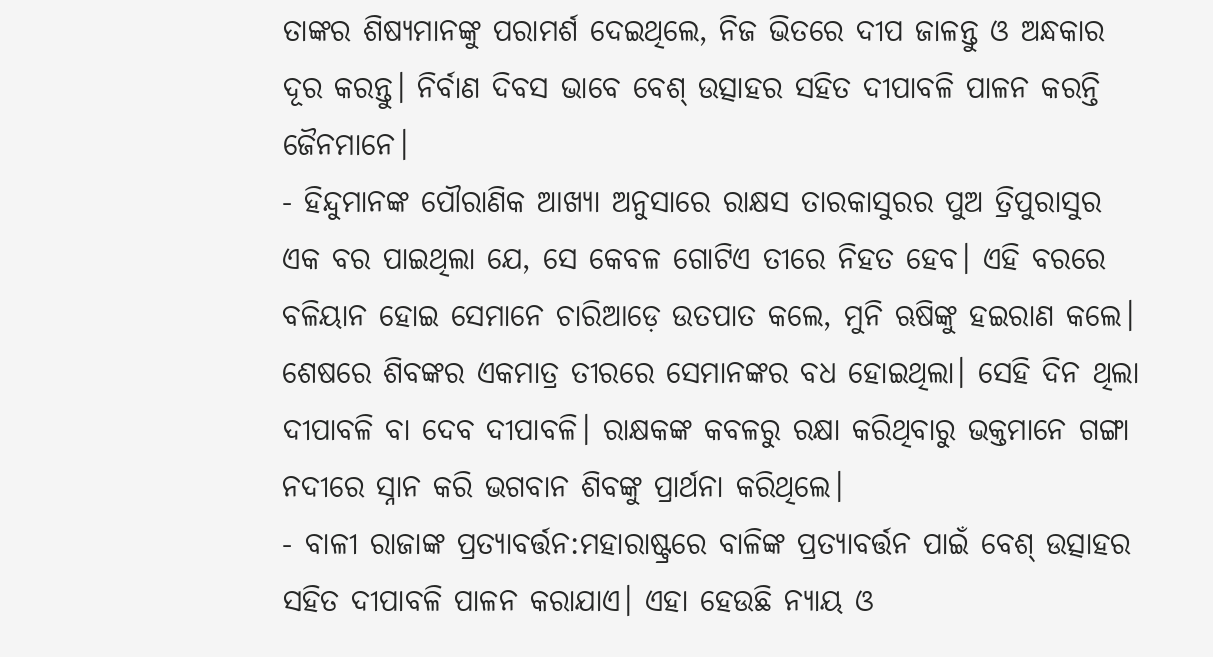ତାଙ୍କର ଶିଷ୍ୟମାନଙ୍କୁ ପରାମର୍ଶ ଦେଇଥିଲେ, ନିଜ ଭିତରେ ଦୀପ ଜାଳନ୍ତୁ ଓ ଅନ୍ଧକାର ଦୂର କରନ୍ତୁ। ନିର୍ବାଣ ଦିବସ ଭାବେ ବେଶ୍ ଉତ୍ସାହର ସହିତ ଦୀପାବଳି ପାଳନ କରନ୍ତି ଜୈନମାନେ।
- ହିନ୍ଦୁମାନଙ୍କ ପୌରାଣିକ ଆଖ୍ୟା ଅନୁସାରେ ରାକ୍ଷସ ତାରକାସୁରର ପୁଅ ତ୍ରିପୁରାସୁର ଏକ ବର ପାଇଥିଲା ଯେ, ସେ କେବଳ ଗୋଟିଏ ତୀରେ ନିହତ ହେବ। ଏହି ବରରେ ବଳିୟାନ ହୋଇ ସେମାନେ ଚାରିଆଡ଼େ ଉତପାତ କଲେ, ମୁନି ଋଷିଙ୍କୁ ହଇରାଣ କଲେ। ଶେଷରେ ଶିବଙ୍କର ଏକମାତ୍ର ତୀରରେ ସେମାନଙ୍କର ବଧ ହୋଇଥିଲା। ସେହି ଦିନ ଥିଲା ଦୀପାବଳି ବା ଦେବ ଦୀପାବଳି। ରାକ୍ଷକଙ୍କ କବଳରୁ ରକ୍ଷା କରିଥିବାରୁ ଭକ୍ତମାନେ ଗଙ୍ଗା ନଦୀରେ ସ୍ନାନ କରି ଭଗବାନ ଶିବଙ୍କୁ ପ୍ରାର୍ଥନା କରିଥିଲେ।
- ବାଳୀ ରାଜାଙ୍କ ପ୍ରତ୍ୟାବର୍ତ୍ତନ:ମହାରାଷ୍ଟ୍ରରେ ବାଳିଙ୍କ ପ୍ରତ୍ୟାବର୍ତ୍ତନ ପାଇଁ ବେଶ୍ ଉତ୍ସାହର ସହିତ ଦୀପାବଳି ପାଳନ କରାଯାଏ। ଏହା ହେଉଛି ନ୍ୟାୟ ଓ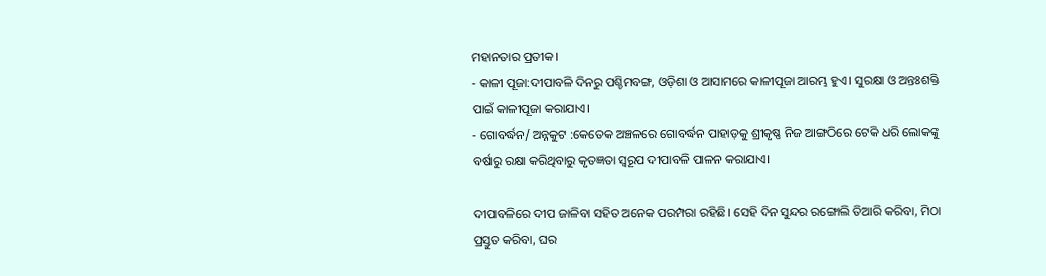ମହାନତାର ପ୍ରତୀକ।
- କାଳୀ ପୂଜା:ଦୀପାବଳି ଦିନରୁ ପଶ୍ଚିମବଙ୍ଗ, ଓଡ଼ିଶା ଓ ଆସାମରେ କାଳୀପୂଜା ଆରମ୍ଭ ହୁଏ। ସୁରକ୍ଷା ଓ ଅନ୍ତଃଶକ୍ତି ପାଇଁ କାଳୀପୂଜା କରାଯାଏ।
- ଗୋବର୍ଦ୍ଧନ/ ଅନ୍ନକୁଟ :କେତେକ ଅଞ୍ଚଳରେ ଗୋବର୍ଦ୍ଧନ ପାହାଡ଼କୁ ଶ୍ରୀକୃଷ୍ଣ ନିଜ ଆଙ୍ଗଠିରେ ଟେକି ଧରି ଲୋକଙ୍କୁ ବର୍ଷାରୁ ରକ୍ଷା କରିଥିବାରୁ କୃତଜ୍ଞତା ସ୍ୱରୂପ ଦୀପାବଳି ପାଳନ କରାଯାଏ।

ଦୀପାବଳିରେ ଦୀପ ଜାଳିବା ସହିତ ଅନେକ ପରମ୍ପରା ରହିଛି। ସେହି ଦିନ ସୁନ୍ଦର ରଙ୍ଗୋଲି ତିଆରି କରିବା, ମିଠା ପ୍ରସ୍ତୁତ କରିବା, ଘର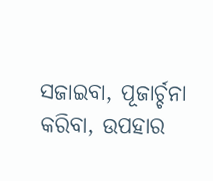ସଜାଇବା, ପୂଜାର୍ଚ୍ଚନା କରିବା, ଉପହାର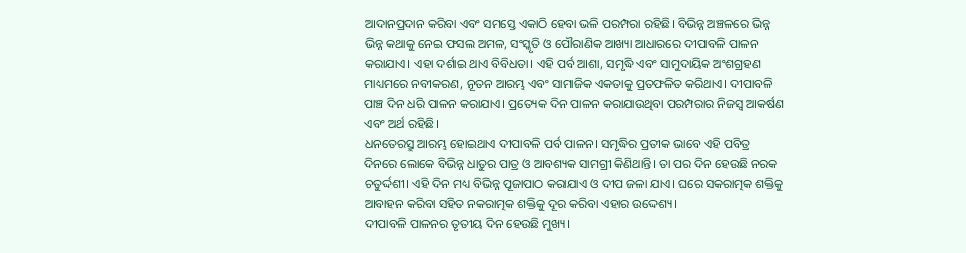ଆଦାନପ୍ରଦାନ କରିବା ଏବଂ ସମସ୍ତେ ଏକାଠି ହେବା ଭଳି ପରମ୍ପରା ରହିଛି। ବିଭିନ୍ନ ଅଞ୍ଚଳରେ ଭିନ୍ନ ଭିନ୍ନ କଥାକୁ ନେଇ ଫସଲ ଅମଳ, ସଂସ୍କୃତି ଓ ପୌରାଣିକ ଆଖ୍ୟା ଆଧାରରେ ଦୀପାବଳି ପାଳନ କରାଯାଏ। ଏହା ଦର୍ଶାଇ ଥାଏ ବିବିଧତା। ଏହି ପର୍ବ ଆଶା, ସମୃଦ୍ଧି ଏବଂ ସାମୁଦାୟିକ ଅଂଶଗ୍ରହଣ ମାଧ୍ୟମରେ ନବୀକରଣ, ନୂତନ ଆରମ୍ଭ ଏବଂ ସାମାଜିକ ଏକତାକୁ ପ୍ରତଫଳିତ କରିଥାଏ। ଦୀପାବଳି ପାଞ୍ଚ ଦିନ ଧରି ପାଳନ କରାଯାଏ। ପ୍ରତ୍ୟେକ ଦିନ ପାଳନ କରାଯାଉଥିବା ପରମ୍ପରାର ନିଜସ୍ୱ ଆକର୍ଷଣ ଏବଂ ଅର୍ଥ ରହିଛି।
ଧନତେରସ୍ରୁ ଆରମ୍ଭ ହୋଇଥାଏ ଦୀପାବଳି ପର୍ବ ପାଳନ। ସମୃଦ୍ଧିର ପ୍ରତୀକ ଭାବେ ଏହି ପବିତ୍ର ଦିନରେ ଲୋକେ ବିଭିନ୍ନ ଧାତୁର ପାତ୍ର ଓ ଆବଶ୍ୟକ ସାମଗ୍ରୀ କିଣିଥାନ୍ତି। ତା ପର ଦିନ ହେଉଛି ନରକ ଚତୁର୍ଦ୍ଦଶୀ। ଏହି ଦିନ ମଧ୍ୟ ବିଭିନ୍ନ ପୂଜାପାଠ କରାଯାଏ ଓ ଦୀପ ଜଳା ଯାଏ। ଘରେ ସକରାତ୍ମକ ଶକ୍ତିକୁ ଆବାହନ କରିବା ସହିତ ନକରାତ୍ମକ ଶକ୍ତିକୁ ଦୂର କରିବା ଏହାର ଉଦ୍ଦେଶ୍ୟ।
ଦୀପାବଳି ପାଳନର ତୃତୀୟ ଦିନ ହେଉଛି ମୁଖ୍ୟ।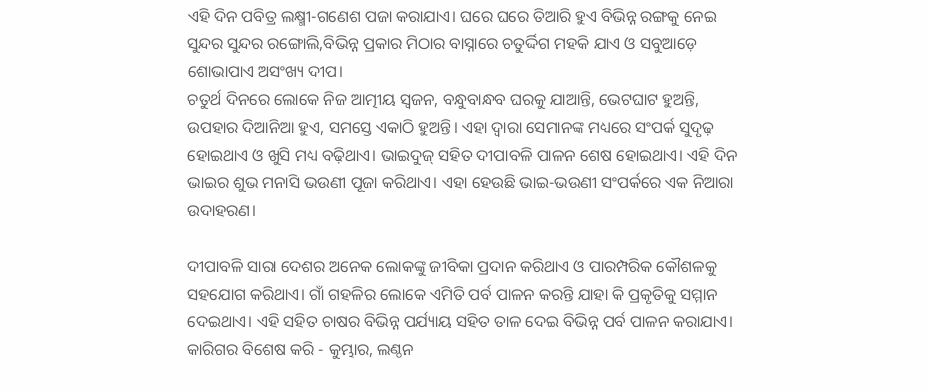ଏହି ଦିନ ପବିତ୍ର ଲକ୍ଷ୍ମୀ-ଗଣେଶ ପଜା କରାଯାଏ। ଘରେ ଘରେ ତିଆରି ହୁଏ ବିଭିନ୍ନ ରଙ୍ଗକୁ ନେଇ ସୁନ୍ଦର ସୁନ୍ଦର ରଙ୍ଗୋଲି,ବିଭିନ୍ନ ପ୍ରକାର ମିଠାର ବାସ୍ନାରେ ଚତୁର୍ଦ୍ଦିଗ ମହକି ଯାଏ ଓ ସବୁଆଡ଼େ ଶୋଭାପାଏ ଅସଂଖ୍ୟ ଦୀପ।
ଚତୁର୍ଥ ଦିନରେ ଲୋକେ ନିଜ ଆତ୍ମୀୟ ସ୍ୱଜନ, ବନ୍ଧୁବାନ୍ଧବ ଘରକୁ ଯାଆନ୍ତି, ଭେଟଘାଟ ହୁଅନ୍ତି, ଉପହାର ଦିଆନିଆ ହୁଏ, ସମସ୍ତେ ଏକାଠି ହୁଅନ୍ତି। ଏହା ଦ୍ୱାରା ସେମାନଙ୍କ ମଧ୍ୟରେ ସଂପର୍କ ସୁଦୃଢ଼ ହୋଇଥାଏ ଓ ଖୁସି ମଧ୍ୟ ବଢ଼ିଥାଏ। ଭାଇଦୁଜ୍ ସହିତ ଦୀପାବଳି ପାଳନ ଶେଷ ହୋଇଥାଏ। ଏହି ଦିନ ଭାଇର ଶୁଭ ମନାସି ଭଉଣୀ ପୂଜା କରିଥାଏ। ଏହା ହେଉଛି ଭାଇ-ଭଉଣୀ ସଂପର୍କରେ ଏକ ନିଆରା ଉଦାହରଣ।

ଦୀପାବଳି ସାରା ଦେଶର ଅନେକ ଲୋକଙ୍କୁ ଜୀବିକା ପ୍ରଦାନ କରିଥାଏ ଓ ପାରମ୍ପରିକ କୌଶଳକୁ ସହଯୋଗ କରିଥାଏ। ଗାଁ ଗହଳିର ଲୋକେ ଏମିତି ପର୍ବ ପାଳନ କରନ୍ତି ଯାହା କି ପ୍ରକୃତିକୁ ସମ୍ମାନ ଦେଇଥାଏ। ଏହି ସହିତ ଚାଷର ବିଭିନ୍ନ ପର୍ଯ୍ୟାୟ ସହିତ ତାଳ ଦେଇ ବିଭିନ୍ନ ପର୍ବ ପାଳନ କରାଯାଏ। କାରିଗର ବିଶେଷ କରି - କୁମ୍ଭାର, ଲଣ୍ଠନ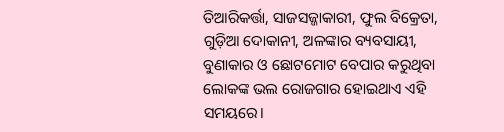ତିଆରିକର୍ତ୍ତା, ସାଜସଜ୍ଜାକାରୀ, ଫୁଲ ବିକ୍ରେତା, ଗୁଡ଼ିଆ ଦୋକାନୀ, ଅଳଙ୍କାର ବ୍ୟବସାୟୀ, ବୁଣାକାର ଓ ଛୋଟମୋଟ ବେପାର କରୁଥିବା ଲୋକଙ୍କ ଭଲ ରୋଜଗାର ହୋଇଥାଏ ଏହି ସମୟରେ।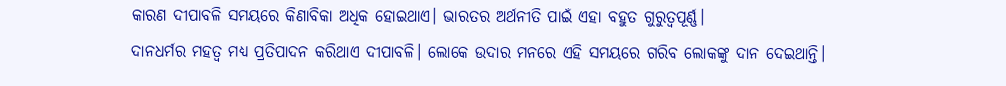କାରଣ ଦୀପାବଳି ସମୟରେ କିଣାବିକା ଅଧିକ ହୋଇଥାଏ। ଭାରତର ଅର୍ଥନୀତି ପାଇଁ ଏହା ବହୁତ ଗୁରୁତ୍ୱପୂର୍ଣ୍ଣ।
ଦାନଧର୍ମର ମହତ୍ୱ ମଧ୍ୟ ପ୍ରତିପାଦନ କରିଥାଏ ଦୀପାବଳି। ଲୋକେ ଉଦାର ମନରେ ଏହି ସମୟରେ ଗରିବ ଲୋକଙ୍କୁ ଦାନ ଦେଇଥାନ୍ତି।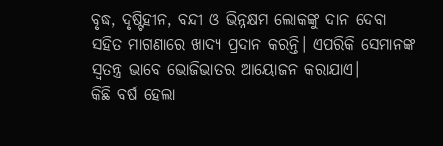ବୃଦ୍ଧ, ଦୃଷ୍ଟିହୀନ, ବନ୍ଦୀ ଓ ଭିନ୍ନକ୍ଷମ ଲୋକଙ୍କୁ ଦାନ ଦେବା ସହିତ ମାଗଣାରେ ଖାଦ୍ୟ ପ୍ରଦାନ କରନ୍ତି। ଏପରିକି ସେମାନଙ୍କ ସ୍ୱତନ୍ତ୍ର ଭାବେ ଭୋଜିଭାତର ଆୟୋଜନ କରାଯାଏ।
କିଛି ବର୍ଷ ହେଲା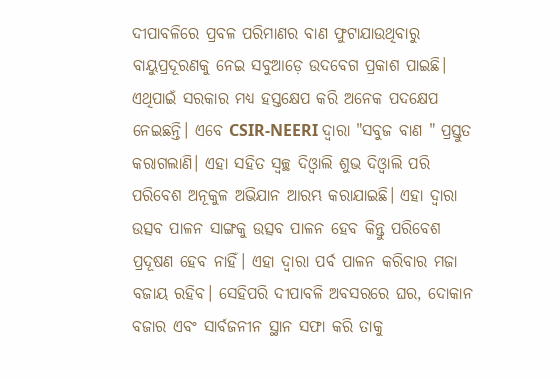ଦୀପାବଳିରେ ପ୍ରବଳ ପରିମାଣର ବାଣ ଫୁଟାଯାଉଥିବାରୁ ବାୟୁପ୍ରଦୂରଣକୁ ନେଇ ସବୁଆଡ଼େ ଉଦବେଗ ପ୍ରକାଶ ପାଇଛି। ଏଥିପାଇଁ ସରକାର ମଧ୍ୟ ହସ୍ତକ୍ଷେପ କରି ଅନେକ ପଦକ୍ଷେପ ନେଇଛନ୍ତି। ଏବେ CSIR-NEERI ଦ୍ୱାରା "ସବୁଜ ବାଣ " ପ୍ରସ୍ତୁତ କରାଗଲାଣି। ଏହା ସହିତ ସ୍ୱଚ୍ଛ ଦିଓ୍ୱାଲି ଶୁଭ ଦିଓ୍ୱାଲି ପରି ପରିବେଶ ଅନୂକୁଳ ଅଭିଯାନ ଆରମ୍ଭ କରାଯାଇଛି। ଏହା ଦ୍ୱାରା ଉତ୍ସବ ପାଳନ ସାଙ୍ଗକୁ ଉତ୍ସବ ପାଳନ ହେବ କିନ୍ତୁ ପରିବେଶ ପ୍ରଦୂଷଣ ହେବ ନାହିଁ। ଏହା ଦ୍ୱାରା ପର୍ବ ପାଳନ କରିବାର ମଜା ବଜାୟ ରହିବ। ସେହିପରି ଦୀପାବଳି ଅବସରରେ ଘର, ଦୋକାନ ବଜାର ଏବଂ ସାର୍ବଜନୀନ ସ୍ଥାନ ସଫା କରି ତାକୁ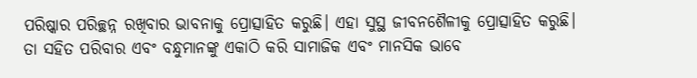ପରିଷ୍କାର ପରିଚ୍ଛନ୍ନ ରଖିବାର ଭାବନାକୁ ପ୍ରୋତ୍ସାହିତ କରୁଛି। ଏହା ସୁସ୍ଥ ଜୀବନଶୈଳୀକୁ ପ୍ରୋତ୍ସାହିତ କରୁଛି। ତା ସହିତ ପରିବାର ଏବଂ ବନ୍ଧୁମାନଙ୍କୁ ଏକାଠି କରି ସାମାଜିକ ଏବଂ ମାନସିକ ଭାବେ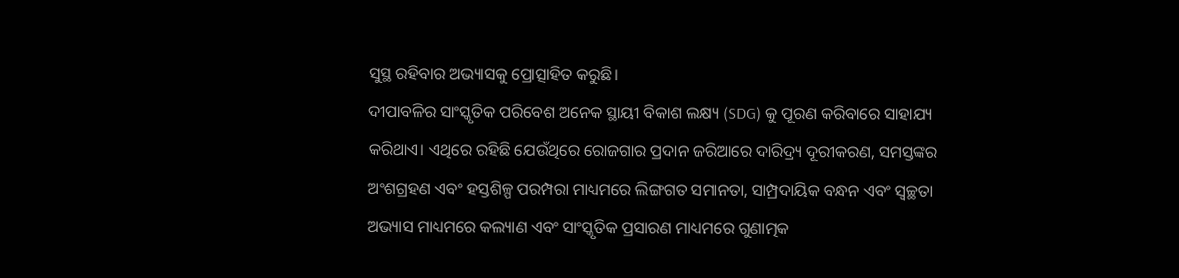ସୁସ୍ଥ ରହିବାର ଅଭ୍ୟାସକୁ ପ୍ରୋତ୍ସାହିତ କରୁଛି।
ଦୀପାବଳିର ସାଂସ୍କୃତିକ ପରିବେଶ ଅନେକ ସ୍ଥାୟୀ ବିକାଶ ଲକ୍ଷ୍ୟ (SDG) କୁ ପୂରଣ କରିବାରେ ସାହାଯ୍ୟ କରିଥାଏ। ଏଥିରେ ରହିଛି ଯେଉଁଥିରେ ରୋଜଗାର ପ୍ରଦାନ ଜରିଆରେ ଦାରିଦ୍ର୍ୟ ଦୂରୀକରଣ, ସମସ୍ତଙ୍କର ଅଂଶଗ୍ରହଣ ଏବଂ ହସ୍ତଶିଳ୍ପ ପରମ୍ପରା ମାଧ୍ୟମରେ ଲିଙ୍ଗଗତ ସମାନତା, ସାମ୍ପ୍ରଦାୟିକ ବନ୍ଧନ ଏବଂ ସ୍ୱଚ୍ଛତା ଅଭ୍ୟାସ ମାଧ୍ୟମରେ କଲ୍ୟାଣ ଏବଂ ସାଂସ୍କୃତିକ ପ୍ରସାରଣ ମାଧ୍ୟମରେ ଗୁଣାତ୍ମକ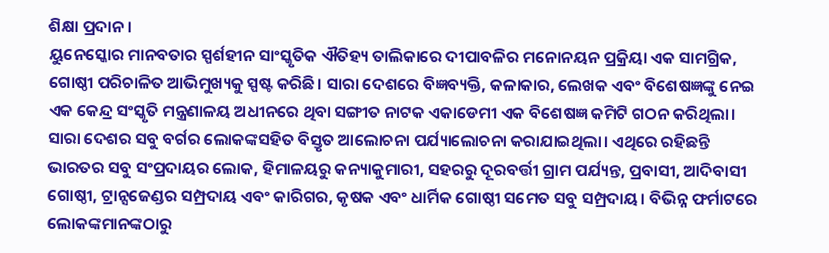ଶିକ୍ଷା ପ୍ରଦାନ।
ୟୁନେସ୍କୋର ମାନବତାର ସ୍ପର୍ଶହୀନ ସାଂସ୍କୃତିକ ଐତିହ୍ୟ ତାଲିକାରେ ଦୀପାବଳିର ମନୋନୟନ ପ୍ରକ୍ରିୟା ଏକ ସାମଗ୍ରିକ, ଗୋଷ୍ଠୀ ପରିଚାଳିତ ଆଭିମୁଖ୍ୟକୁ ସ୍ପଷ୍ଟ କରିଛି। ସାରା ଦେଶରେ ବିଜ୍ଞବ୍ୟକ୍ତି, କଳାକାର, ଲେଖକ ଏବଂ ବିଶେଷଜ୍ଞଙ୍କୁ ନେଇ ଏକ କେନ୍ଦ୍ର ସଂସ୍କୃତି ମନ୍ତ୍ରଣାଳୟ ଅଧୀନରେ ଥିବା ସଙ୍ଗୀତ ନାଟକ ଏକାଡେମୀ ଏକ ବିଶେଷଜ୍ଞ କମିଟି ଗଠନ କରିଥିଲା। ସାରା ଦେଶର ସବୁ ବର୍ଗର ଲୋକଙ୍କସହିତ ବିସ୍ତୃତ ଆଲୋଚନା ପର୍ଯ୍ୟାଲୋଚନା କରାଯାଇଥିଲା। ଏଥିରେ ରହିଛନ୍ତି ଭାରତର ସବୁ ସଂପ୍ରଦାୟର ଲୋକ, ହିମାଳୟରୁ କନ୍ୟାକୁମାରୀ, ସହରରୁ ଦୂରବର୍ତ୍ତୀ ଗ୍ରାମ ପର୍ଯ୍ୟନ୍ତ, ପ୍ରବାସୀ, ଆଦିବାସୀ ଗୋଷ୍ଠୀ, ଟ୍ରାନ୍ସଜେଣ୍ଡର ସମ୍ପ୍ରଦାୟ ଏବଂ କାରିଗର, କୃଷକ ଏବଂ ଧାର୍ମିକ ଗୋଷ୍ଠୀ ସମେତ ସବୁ ସମ୍ପ୍ରଦାୟ। ବିଭିନ୍ନ ଫର୍ମାଟରେ ଲୋକଙ୍କମାନଙ୍କଠାରୁ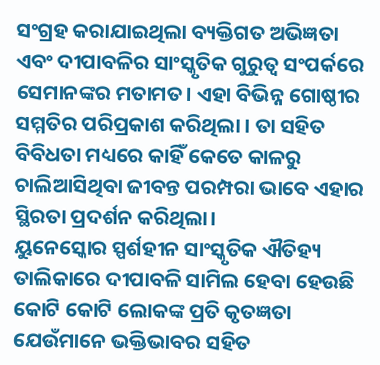ସଂଗ୍ରହ କରାଯାଇଥିଲା ବ୍ୟକ୍ତିଗତ ଅଭିଜ୍ଞତା ଏବଂ ଦୀପାବଳିର ସାଂସ୍କୃତିକ ଗୁରୁତ୍ୱ ସଂପର୍କରେ ସେମାନଙ୍କର ମତାମତ। ଏହା ବିଭିନ୍ନ ଗୋଷ୍ଠୀର ସମ୍ମତିର ପରିପ୍ରକାଶ କରିଥିଲା । ତା ସହିତ ବିବିଧତା ମଧ୍ୟରେ କାହିଁ କେତେ କାଳରୁ ଚାଲିଆସିଥିବା ଜୀବନ୍ତ ପରମ୍ପରା ଭାବେ ଏହାର ସ୍ଥିରତା ପ୍ରଦର୍ଶନ କରିଥିଲା।
ୟୁନେସ୍କୋର ସ୍ପର୍ଶହୀନ ସାଂସ୍କୃତିକ ଐତିହ୍ୟ ତାଲିକାରେ ଦୀପାବଳି ସାମିଲ ହେବା ହେଉଛି କୋଟି କୋଟି ଲୋକଙ୍କ ପ୍ରତି କୃତଜ୍ଞତା ଯେଉଁମାନେ ଭକ୍ତିଭାବର ସହିତ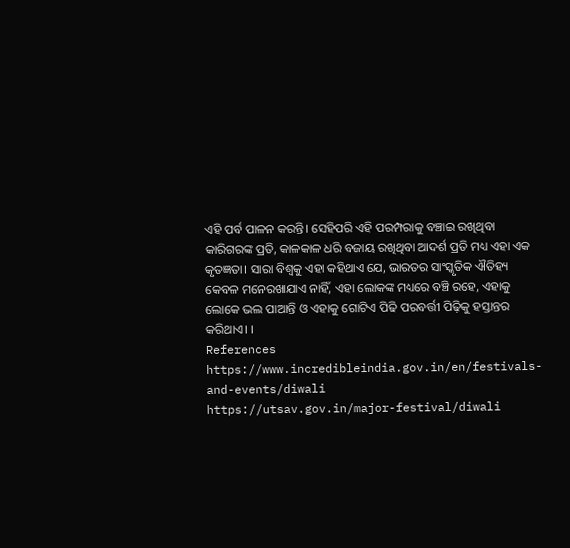ଏହି ପର୍ବ ପାଳନ କରନ୍ତି। ସେହିପରି ଏହି ପରମ୍ପରାକୁ ବଞ୍ଚାଇ ରଖିଥିବା କାରିଗରଙ୍କ ପ୍ରତି, କାଳକାଳ ଧରି ବଜାୟ ରଖିଥିବା ଆଦର୍ଶ ପ୍ରତି ମଧ୍ୟ ଏହା ଏକ କୃତଜ୍ଞତା। ସାରା ବିଶ୍ୱକୁ ଏହା କହିଥାଏ ଯେ, ଭାରତର ସାଂସ୍କୃତିକ ଐତିହ୍ୟ କେବଳ ମନେରଖାଯାଏ ନାହିଁ, ଏହା ଲୋକଙ୍କ ମଧ୍ୟରେ ବଞ୍ଚି ରହେ, ଏହାକୁ ଲୋକେ ଭଲ ପାଆନ୍ତି ଓ ଏହାକୁ ଗୋଟିଏ ପିଢି ପରବର୍ତ୍ତୀ ପିଢ଼ିକୁ ହସ୍ତାନ୍ତର କରିଥାଏ। ।
References
https://www.incredibleindia.gov.in/en/festivals-and-events/diwali
https://utsav.gov.in/major-festival/diwali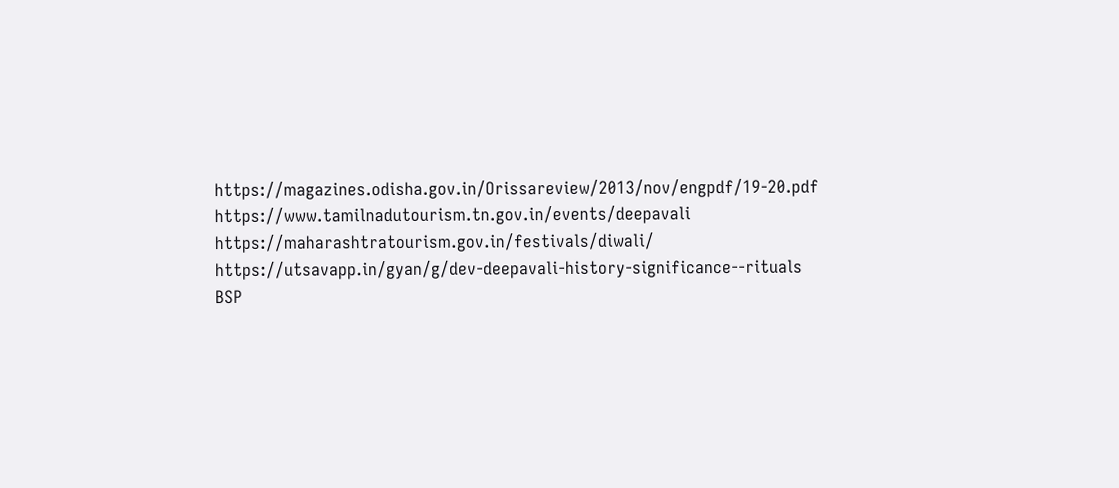https://magazines.odisha.gov.in/Orissareview/2013/nov/engpdf/19-20.pdf
https://www.tamilnadutourism.tn.gov.in/events/deepavali
https://maharashtratourism.gov.in/festivals/diwali/
https://utsavapp.in/gyan/g/dev-deepavali-history-significance--rituals
BSP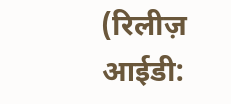(रिलीज़ आईडी: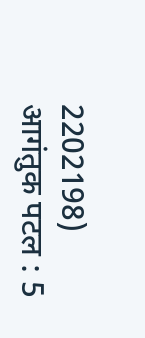2202198)
आगंतुक पटल : 5